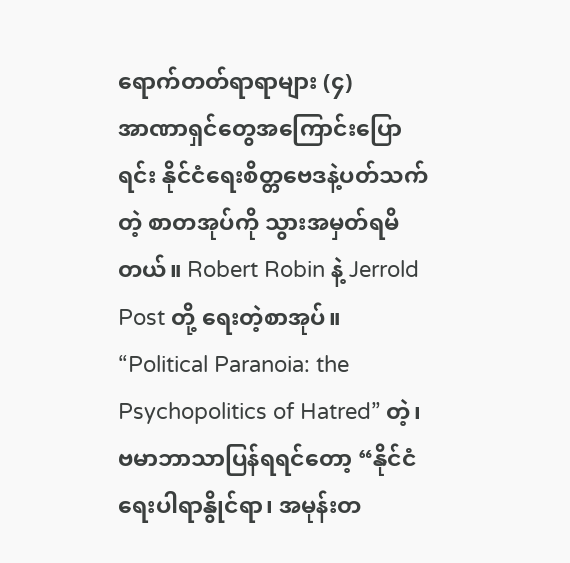ရောက်တတ်ရာရာများ (၄)
အာဏာရှင်တွေအကြောင်းပြောရင်း နိုင်ငံရေးစိတ္တဗေဒနဲ့ပတ်သက်တဲ့ စာတအုပ်ကို သွားအမှတ်ရမိတယ်။ Robert Robin နဲ့ Jerrold Post တို့ ရေးတဲ့စာအုပ်။ “Political Paranoia: the Psychopolitics of Hatred” တဲ့၊ ဗမာဘာသာပြန်ရရင်တော့ “နိုင်ငံရေးပါရာနွိုင်ရာ၊ အမုန်းတ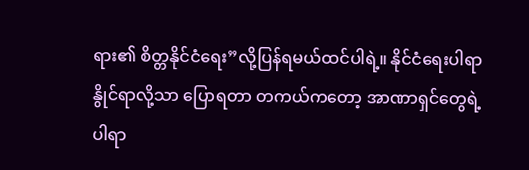ရား၏ စိတ္တနိုင်ငံရေး”လို့ပြန်ရမယ်ထင်ပါရဲ့။ နိုင်ငံရေးပါရာနွိုင်ရာလို့သာ ပြောရတာ တကယ်ကတော့ အာဏာရှင်တွေရဲ့ ပါရာ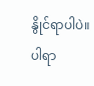နွိုင်ရာပါပဲ။
ပါရာ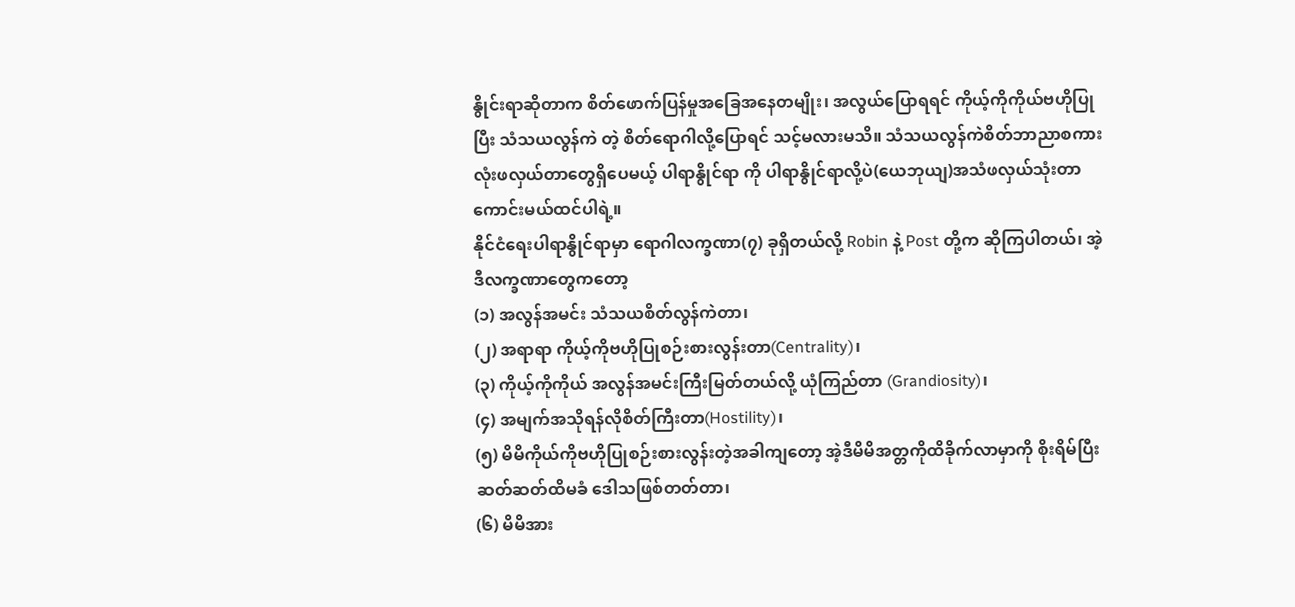နွိုင်းရာဆိုတာက စိတ်ဖောက်ပြန်မှုအခြေအနေတမျိုး၊ အလွယ်ပြောရရင် ကိုယ့်ကိုကိုယ်ဗဟိုပြုပြီး သံသယလွန်ကဲ တဲ့ စိတ်ရောဂါလို့ပြောရင် သင့်မလားမသိ။ သံသယလွန်ကဲစိတ်ဘာညာစကားလုံးဖလှယ်တာတွေရှိပေမယ့် ပါရာနွိုင်ရာ ကို ပါရာနွိုင်ရာလို့ပဲ(ယေဘုယျ)အသံဖလှယ်သုံးတာကောင်းမယ်ထင်ပါရဲ့။
နိုင်ငံရေးပါရာနွိုင်ရာမှာ ရောဂါလက္ခဏာ(၇) ခုရှိတယ်လို့ Robin နဲ့ Post တို့က ဆိုကြပါတယ်၊ အဲ့ဒီလက္ခဏာတွေကတော့
(၁) အလွန်အမင်း သံသယစိတ်လွန်ကဲတာ၊
(၂) အရာရာ ကိုယ့်ကိုဗဟိုပြုစဉ်းစားလွန်းတာ(Centrality)၊
(၃) ကိုယ့်ကိုကိုယ် အလွန်အမင်းကြီးမြတ်တယ်လို့ ယုံကြည်တာ (Grandiosity)၊
(၄) အမျက်အသိုရန်လိုစိတ်ကြီးတာ(Hostility)၊
(၅) မိမိကိုယ်ကိုဗဟိုပြုစဉ်းစားလွန်းတဲ့အခါကျတော့ အဲ့ဒီမိမိအတ္တကိုထိခိုက်လာမှာကို စိုးရိမ်ပြီး ဆတ်ဆတ်ထိမခံ ဒေါသဖြစ်တတ်တာ၊
(၆) မိမိအား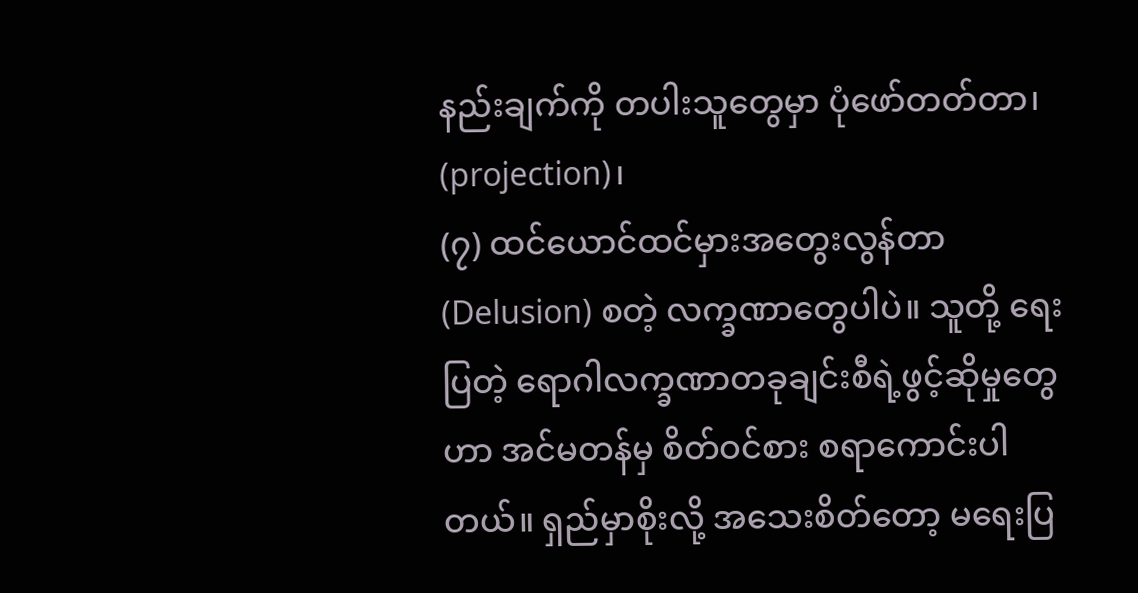နည်းချက်ကို တပါးသူတွေမှာ ပုံဖော်တတ်တာ၊ (projection)၊
(၇) ထင်ယောင်ထင်မှားအတွေးလွန်တာ (Delusion) စတဲ့ လက္ခဏာတွေပါပဲ။ သူတို့ ရေးပြတဲ့ ရောဂါလက္ခဏာတခုချင်းစီရဲ့ဖွင့်ဆိုမှုတွေဟာ အင်မတန်မှ စိတ်ဝင်စား စရာကောင်းပါတယ်။ ရှည်မှာစိုးလို့ အသေးစိတ်တော့ မရေးပြ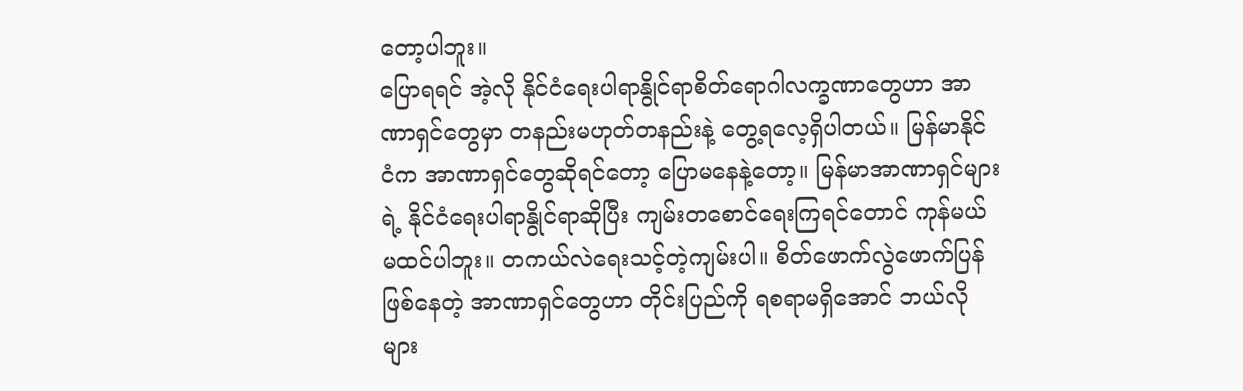တော့ပါဘူး။
ပြောရရင် အဲ့လို နိုင်ငံရေးပါရာနွိုင်ရာစိတ်ရောဂါလက္ခဏာတွေဟာ အာဏာရှင်တွေမှာ တနည်းမဟုတ်တနည်းနဲ့ တွေ့ရလေ့ရှိပါတယ်။ မြန်မာနိုင်ငံက အာဏာရှင်တွေဆိုရင်တော့ ပြောမနေနဲ့တော့။ မြန်မာအာဏာရှင်များရဲ့ နိုင်ငံရေးပါရာနွိုင်ရာဆိုပြီး ကျမ်းတစောင်ရေးကြရင်တောင် ကုန်မယ် မထင်ပါဘူး။ တကယ်လဲရေးသင့်တဲ့ကျမ်းပါ။ စိတ်ဖောက်လွဲဖောက်ပြန်ဖြစ်နေတဲ့ အာဏာရှင်တွေဟာ တိုင်းပြည်ကို ရစရာမရှိအောင် ဘယ်လိုများ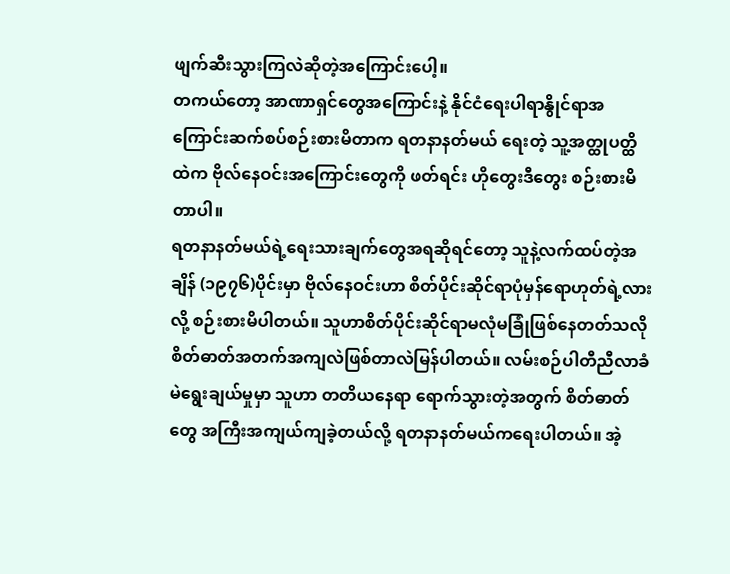ဖျက်ဆီးသွားကြလဲဆိုတဲ့အကြောင်းပေါ့။
တကယ်တော့ အာဏာရှင်တွေအကြောင်းနဲ့ နိုင်ငံရေးပါရာနွိုင်ရာအကြောင်းဆက်စပ်စဉ်းစားမိတာက ရတနာနတ်မယ် ရေးတဲ့ သူ့အတ္ထုပတ္ထိထဲက ဗိုလ်နေဝင်းအကြောင်းတွေကို ဖတ်ရင်း ဟိုတွေးဒီတွေး စဉ်းစားမိတာပါ။
ရတနာနတ်မယ်ရဲ့ရေးသားချက်တွေအရဆိုရင်တော့ သူနဲ့လက်ထပ်တဲ့အချိန် (၁၉၇၆)ပိုင်းမှာ ဗိုလ်နေဝင်းဟာ စိတ်ပိုင်းဆိုင်ရာပုံမှန်ရောဟုတ်ရဲ့လားလို့ စဉ်းစားမိပါတယ်။ သူဟာစိတ်ပိုင်းဆိုင်ရာမလုံမခြုံဖြစ်နေတတ်သလို စိတ်ဓာတ်အတက်အကျလဲဖြစ်တာလဲမြန်ပါတယ်။ လမ်းစဉ်ပါတီညီလာခံမဲရွေးချယ်မှုမှာ သူဟာ တတိယနေရာ ရောက်သွားတဲ့အတွက် စိတ်ဓာတ်တွေ အကြီးအကျယ်ကျခဲ့တယ်လို့ ရတနာနတ်မယ်ကရေးပါတယ်။ အဲ့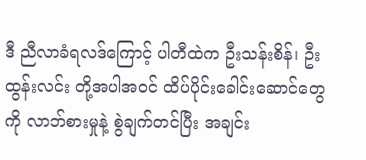ဒီ ညီလာခံရလဒ်ကြောင့် ပါတီထဲက ဦးသန်းစိန်၊ ဦးထွန်းလင်း တို့အပါအဝင် ထိပ်ပိုင်းခေါင်းဆောင်တွေကို လာဘ်စားမှုနဲ့ စွဲချက်တင်ပြီး အချင်း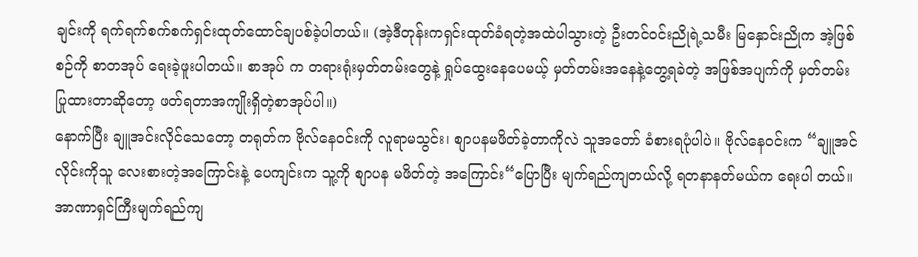ချင်းကို ရက်ရက်စက်စက်ရှင်းထုတ်ထောင်ချပစ်ခဲ့ပါတယ်။ (အဲ့ဒီတုန်းကရှင်းထုတ်ခံရတဲ့အထဲပါသွားတဲ့ ဦးတင်ဝင်းညိုရဲ့သမီး မြနှောင်းညိုက အဲ့ဖြစ်စဉ်ကို စာတအုပ် ရေးခဲ့ဖူးပါတယ်။ စာအုပ် က တရားရုံးမှတ်တမ်းတွေနဲ့ ရှုပ်ထွေးနေပေမယ့် မှတ်တမ်းအနေနဲ့တွေ့ရခဲတဲ့ အဖြစ်အပျက်ကို မှတ်တမ်းပြုထားတာဆိုတော့ ဖတ်ရတာအကျိုးရှိတဲ့စာအုပ်ပါ။)
နောက်ပြီး ချူအင်းလိုင်သေတော့ တရုတ်က ဗိုလ်နေဝင်းကို လူရာမသွင်း၊ စျာပနမဖိတ်ခဲ့တာကိုလဲ သူအတော် ခံစားရပုံပါပဲ။ ဗိုလ်နေဝင်းက “ချူအင်လိုင်းကိုသူ လေးစားတဲ့အကြောင်းနဲ့ ပေကျင်းက သူ့ကို စျာပန မဖိတ်တဲ့ အကြောင်း“ပြောပြီး မျက်ရည်ကျတယ်လို့ ရတနာနတ်မယ်က ရေးပါ တယ်။ အာဏာရှင်ကြီးမျက်ရည်ကျ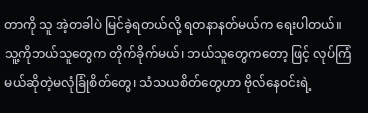တာကို သူ အဲ့တခါပဲ မြင်ခဲ့ရတယ်လို့ ရတနာနတ်မယ်က ရေးပါတယ်။
သူ့ကိုဘယ်သူတွေက တိုက်ခိုက်မယ်၊ ဘယ်သူတွေကတော့ ဖြင့် လုပ်ကြံမယ်ဆိုတဲ့မလုံခြုံစိတ်တွေ၊ သံသယစိတ်တွေဟာ ဗိုလ်နေဝင်းရဲ့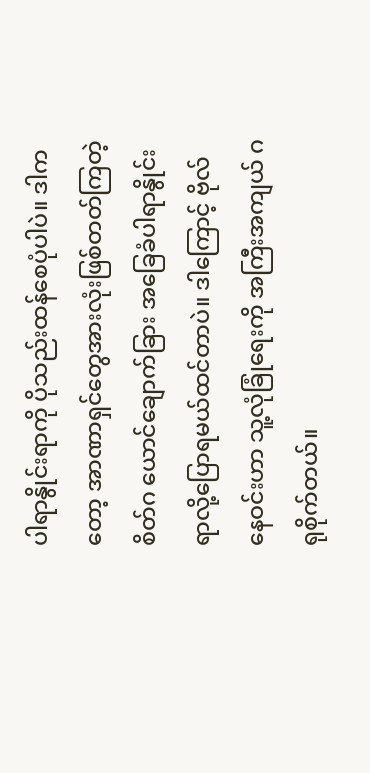ပါရာနွိုင်းရာကို ပိုသည်းထန်စေပုံပါပဲ။ ဒါကတော့ အာဏာရှင်တွေအားလုံးဖြစ်တတ်ကြတဲ့ စိတ်ဂ ယောင်ချောက်ခြား အခြေခံပါရာနွိုင်းရာလို့ပြောရမယ်ထင်တာပဲ။ ဒါကြောင့် ဗိုလ်နေဝင်းဟာ သူ့လုံခြုံရေးကို အကြီးအကျယ် ဂရုစိုက်တယ်။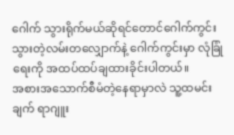ဂေါက် သွားရိုက်မယ်ဆိုရင်တောင်ဂေါက်ကွင်းသွားတဲ့လမ်းတလျှောက်နဲ့ ဂေါက်ကွင်းမှာ လုံခြုံရေးကို အထပ်ထပ်ချထားခိုင်းပါတယ်။
အစားအသောက်စီမံတဲ့နေရာမှာလဲ သူ့ထမင်းချက် ရာဂျူး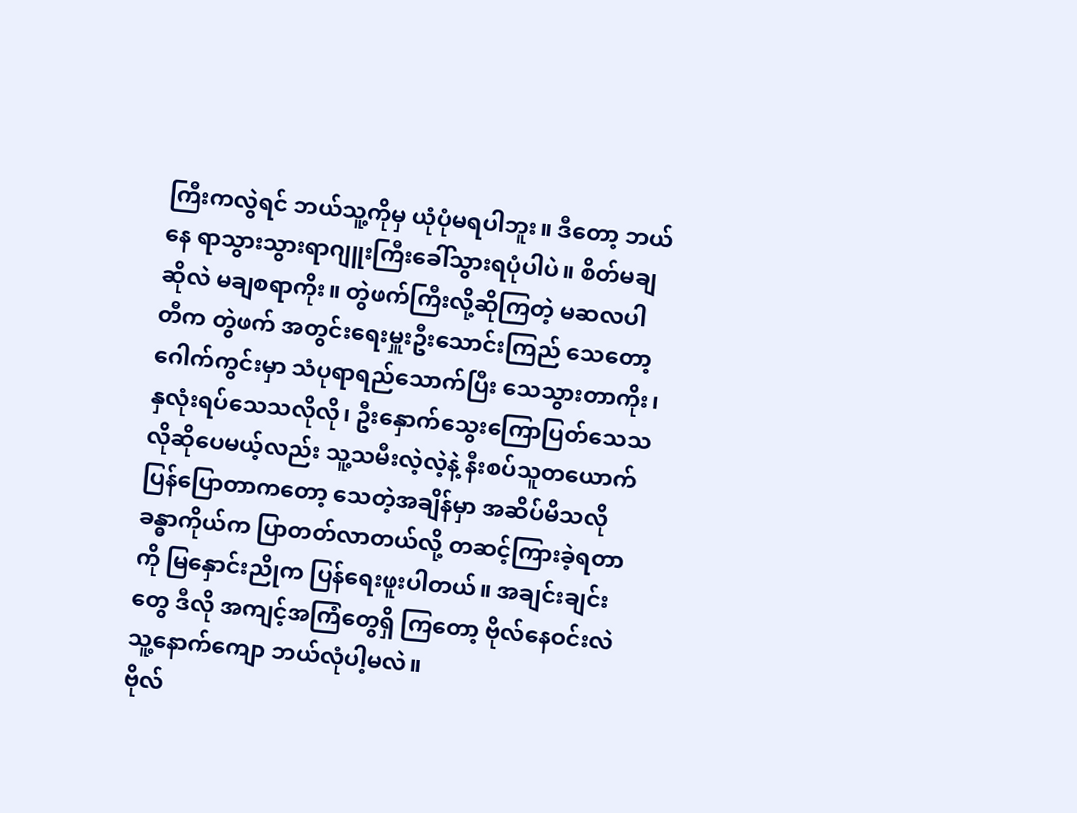ကြီးကလွဲရင် ဘယ်သူ့ကိုမှ ယုံပုံမရပါဘူး။ ဒီတော့ ဘယ်နေ ရာသွားသွားရာဂျူးကြီးခေါ်သွားရပုံပါပဲ။ စိတ်မချဆိုလဲ မချစရာကိုး။ တွဲဖက်ကြီးလို့ဆိုကြတဲ့ မဆလပါတီက တွဲဖက် အတွင်းရေးမှူးဦးသောင်းကြည် သေတော့ ဂေါက်ကွင်းမှာ သံပုရာရည်သောက်ပြီး သေသွားတာကိုး၊ နှလုံးရပ်သေသလိုလို၊ ဦးနှောက်သွေးကြောပြတ်သေသလိုဆိုပေမယ့်လည်း သူ့သမီးလဲ့လဲ့နဲ့ နီးစပ်သူတယောက်ပြန်ပြောတာကတော့ သေတဲ့အချိန်မှာ အဆိပ်မိသလို ခန္ဓာကိုယ်က ပြာတတ်လာတယ်လို့ တဆင့်ကြားခဲ့ရတာကို မြနှောင်းညိုက ပြန်ရေးဖူးပါတယ်။ အချင်းချင်းတွေ ဒီလို အကျင့်အကြံတွေရှိ ကြတော့ ဗိုလ်နေဝင်းလဲ သူ့နောက်ကျော ဘယ်လုံပါ့မလဲ။
ဗိုလ်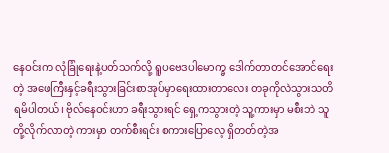နေဝင်းက လုံခြုံရေးနဲ့ပတ်သက်လို့ ရူပဗေဒပါမောက္ခ ဒေါက်တာတင်အောင်ရေးတဲ့ အဖေကြီးနှင့်ခရီးသွားခြင်းစာအုပ်မှာရေးထားတာလေး တခုကိုလဲသွားသတိရမိပါတယ်၊ ဗိုလ်နေဝင်းဟာ ခရီးသွားရင် ရှေ့ကသွားတဲ့ သူ့ကားမှာ မစီးဘဲ သူတို့လိုက်လာတဲ့ ကားမှာ တက်စီးရင်း စကားပြောလေ့ ရှိတတ်တဲ့အ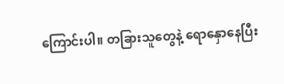ကြောင်းပါ။ တခြားသူတွေနဲ့ ရောနှောနေပြီး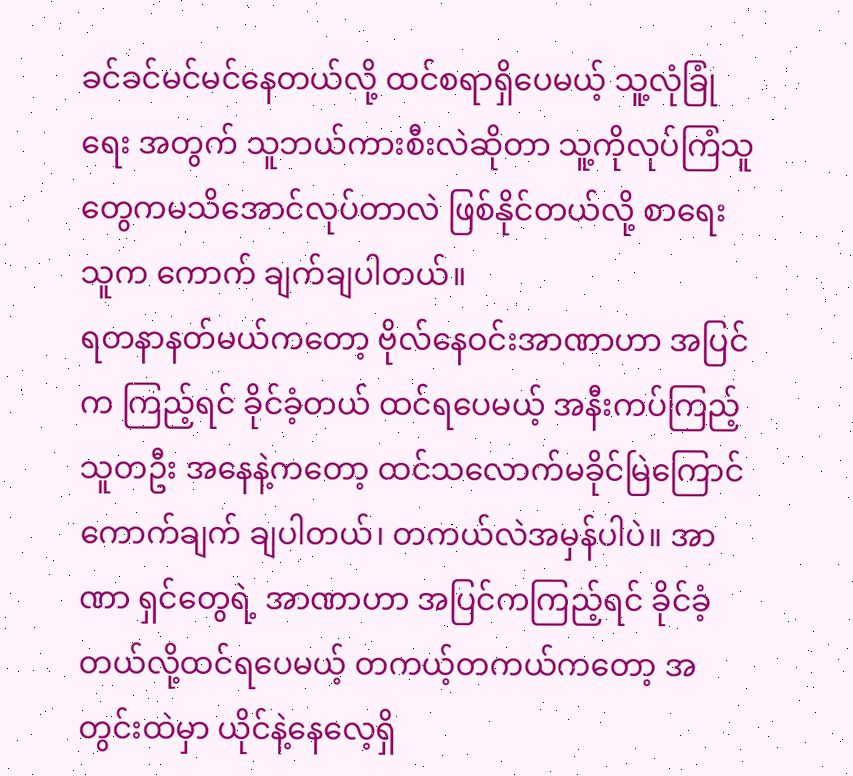ခင်ခင်မင်မင်နေတယ်လို့ ထင်စရာရှိပေမယ့် သူ့လုံခြုံရေး အတွက် သူဘယ်ကားစီးလဲဆိုတာ သူ့ကိုလုပ်ကြံသူတွေကမသိအောင်လုပ်တာလဲ ဖြစ်နိုင်တယ်လို့ စာရေးသူက ကောက် ချက်ချပါတယ်။
ရတနာနတ်မယ်ကတော့ ဗိုလ်နေဝင်းအာဏာဟာ အပြင်က ကြည့်ရင် ခိုင်ခံ့တယ် ထင်ရပေမယ့် အနီးကပ်ကြည့်သူတဦး အနေနဲ့ကတော့ ထင်သလောက်မခိုင်မြဲကြောင်ကောက်ချက် ချပါတယ်၊ တကယ်လဲအမှန်ပါပဲ။ အာဏာ ရှင်တွေရဲ့ အာဏာဟာ အပြင်ကကြည့်ရင် ခိုင်ခံ့တယ်လို့ထင်ရပေမယ့် တကယ့်တကယ်ကတော့ အတွင်းထဲမှာ ယိုင်နဲ့နေလေ့ရှိ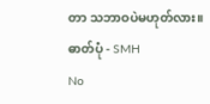တာ သဘာဝပဲမဟုတ်လား။
ဓာတ်ပုံ - SMH
No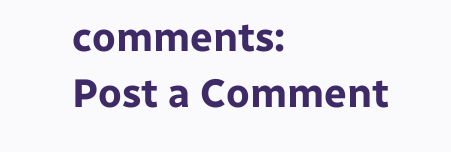comments:
Post a Comment